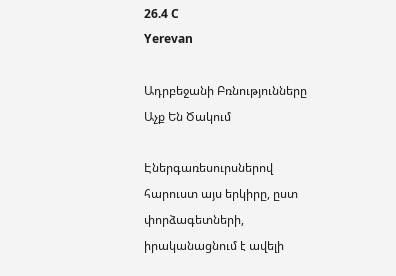26.4 C
Yerevan

Ադրբեջանի Բռնությունները Աչք Են Ծակում

Էներգառեսուրսներով հարուստ այս երկիրը, ըստ փորձագետների, իրականացնում է ավելի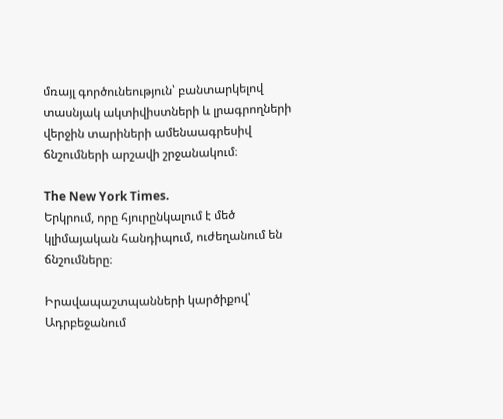մռայլ գործունեություն՝ բանտարկելով տասնյակ ակտիվիստների և լրագրողների վերջին տարիների ամենաագրեսիվ ճնշումների արշավի շրջանակում։

The New York Times.
Երկրում, որը հյուրընկալում է մեծ կլիմայական հանդիպում, ուժեղանում են ճնշումները։

Իրավապաշտպանների կարծիքով՝ Ադրբեջանում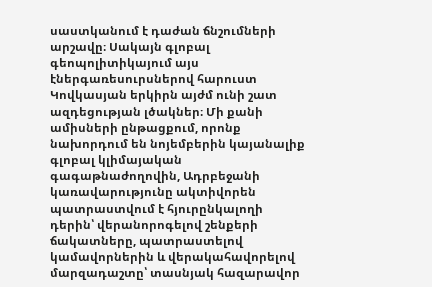սաստկանում է դաժան ճնշումների արշավը։ Սակայն գլոբալ գեոպոլիտիկայում այս էներգառեսուրսներով հարուստ Կովկասյան երկիրն այժմ ունի շատ ազդեցության լծակներ։ Մի քանի ամիսների ընթացքում, որոնք նախորդում են նոյեմբերին կայանալիք գլոբալ կլիմայական գագաթնաժողովին, Ադրբեջանի կառավարությունը ակտիվորեն պատրաստվում է հյուրընկալողի դերին՝ վերանորոգելով շենքերի ճակատները, պատրաստելով կամավորներին և վերակահավորելով մարզադաշտը՝ տասնյակ հազարավոր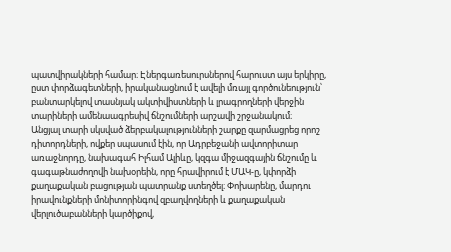պատվիրակների համար։ Էներգառեսուրսներով հարուստ այս երկիրը, ըստ փորձագետների, իրականացնում է ավելի մռայլ գործունեություն՝ բանտարկելով տասնյակ ակտիվիստների և լրագրողների վերջին տարիների ամենաագրեսիվ ճնշումների արշավի շրջանակում։
Անցյալ տարի սկսված ձերբակալությունների շարքը զարմացրեց որոշ դիտորդների, ովքեր սպասում էին, որ Ադրբեջանի ավտորիտար առաջնորդը, նախագահ Իլհամ Ալիևը, կզգա միջազգային ճնշումը և գագաթնաժողովի նախօրեին, որը հրավիրում է ՄԱԿ‑ը, կփորձի քաղաքական բացության պատրանք ստեղծել։ Փոխարենը, մարդու իրավունքների մոնիտորինգով զբաղվողների և քաղաքական վերլուծաբանների կարծիքով,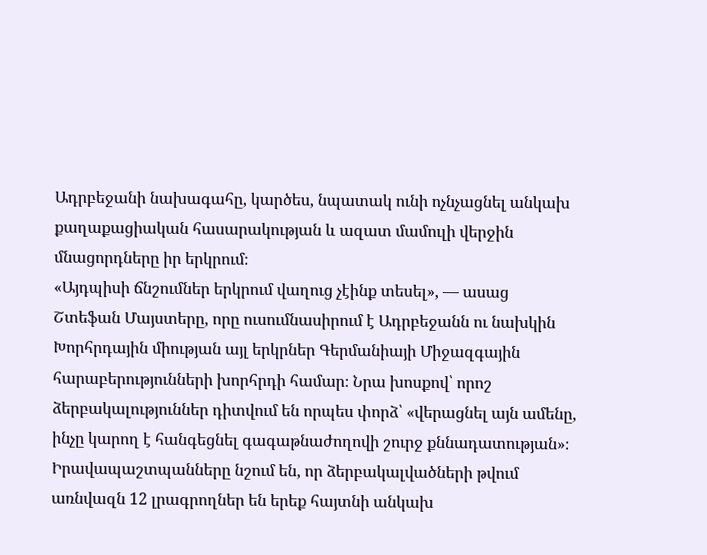Ադրբեջանի նախագահը, կարծես, նպատակ ունի ոչնչացնել անկախ քաղաքացիական հասարակության և ազատ մամուլի վերջին մնացորդները իր երկրում։
«Այդպիսի ճնշումներ երկրում վաղուց չէինք տեսել», — ասաց Շտեֆան Մայստերը, որը ուսումնասիրում է Ադրբեջանն ու նախկին Խորհրդային միության այլ երկրներ Գերմանիայի Միջազգային հարաբերությունների խորհրդի համար։ Նրա խոսքով՝ որոշ ձերբակալություններ դիտվում են որպես փորձ՝ «վերացնել այն ամենը, ինչը կարող է հանգեցնել գագաթնաժողովի շուրջ քննադատության»։
Իրավապաշտպանները նշում են, որ ձերբակալվածների թվում առնվազն 12 լրագրողներ են երեք հայտնի անկախ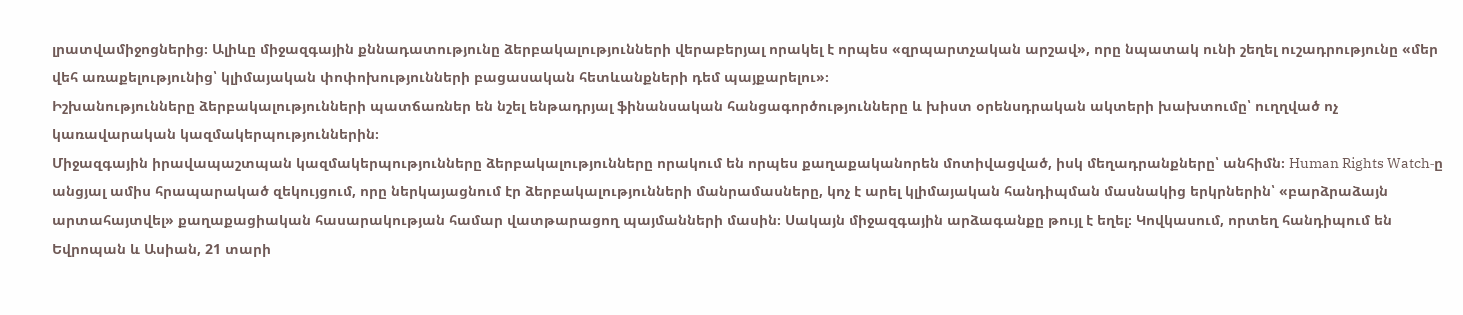լրատվամիջոցներից։ Ալիևը միջազգային քննադատությունը ձերբակալությունների վերաբերյալ որակել է որպես «զրպարտչական արշավ», որը նպատակ ունի շեղել ուշադրությունը «մեր վեհ առաքելությունից՝ կլիմայական փոփոխությունների բացասական հետևանքների դեմ պայքարելու»։
Իշխանությունները ձերբակալությունների պատճառներ են նշել ենթադրյալ ֆինանսական հանցագործությունները և խիստ օրենսդրական ակտերի խախտումը՝ ուղղված ոչ կառավարական կազմակերպություններին։
Միջազգային իրավապաշտպան կազմակերպությունները ձերբակալությունները որակում են որպես քաղաքականորեն մոտիվացված, իսկ մեղադրանքները՝ անհիմն։ Human Rights Watch‑ը անցյալ ամիս հրապարակած զեկույցում, որը ներկայացնում էր ձերբակալությունների մանրամասները, կոչ է արել կլիմայական հանդիպման մասնակից երկրներին՝ «բարձրաձայն արտահայտվել» քաղաքացիական հասարակության համար վատթարացող պայմանների մասին։ Սակայն միջազգային արձագանքը թույլ է եղել։ Կովկասում, որտեղ հանդիպում են Եվրոպան և Ասիան, 21 տարի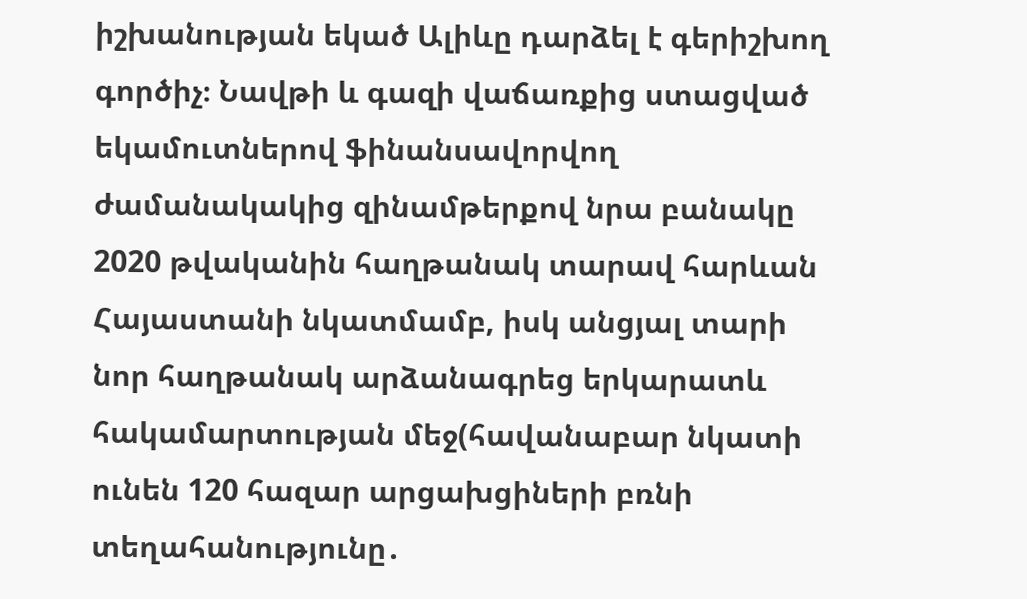իշխանության եկած Ալիևը դարձել է գերիշխող գործիչ։ Նավթի և գազի վաճառքից ստացված եկամուտներով ֆինանսավորվող ժամանակակից զինամթերքով նրա բանակը 2020 թվականին հաղթանակ տարավ հարևան Հայաստանի նկատմամբ, իսկ անցյալ տարի նոր հաղթանակ արձանագրեց երկարատև հակամարտության մեջ(հավանաբար նկատի ունեն 120 հազար արցախցիների բռնի տեղահանությունը․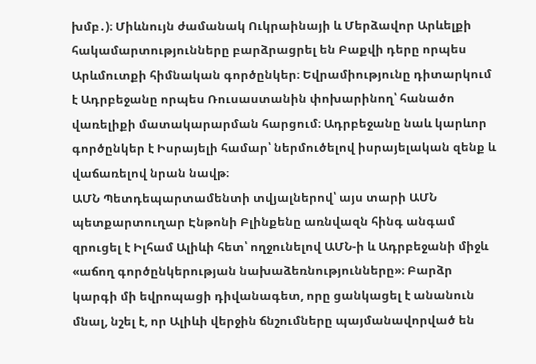խմբ․)։ Միևնույն ժամանակ Ուկրաինայի և Մերձավոր Արևելքի հակամարտությունները բարձրացրել են Բաքվի դերը որպես Արևմուտքի հիմնական գործընկեր։ Եվրամիությունը դիտարկում է Ադրբեջանը որպես Ռուսաստանին փոխարինող՝ հանածո վառելիքի մատակարարման հարցում։ Ադրբեջանը նաև կարևոր գործընկեր է Իսրայելի համար՝ ներմուծելով իսրայելական զենք և վաճառելով նրան նավթ։
ԱՄՆ Պետդեպարտամենտի տվյալներով՝ այս տարի ԱՄՆ պետքարտուղար Էնթոնի Բլինքենը առնվազն հինգ անգամ զրուցել է Իլհամ Ալիևի հետ՝ ողջունելով ԱՄՆ‑ի և Ադրբեջանի միջև «աճող գործընկերության նախաձեռնությունները»։ Բարձր կարգի մի եվրոպացի դիվանագետ, որը ցանկացել է անանուն մնալ, նշել է, որ Ալիևի վերջին ճնշումները պայմանավորված են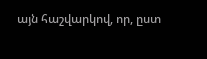այն հաշվարկով, որ, ըստ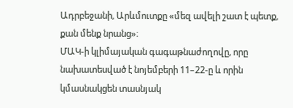Ադրբեջանի, Արևմուտքը «մեզ ավելի շատ է պետք, քան մենք նրանց»։
ՄԱԿ‑ի կլիմայական գագաթնաժողովը, որը նախատեսված է նոյեմբերի 11–22‑ը և որին կմասնակցեն տասնյակ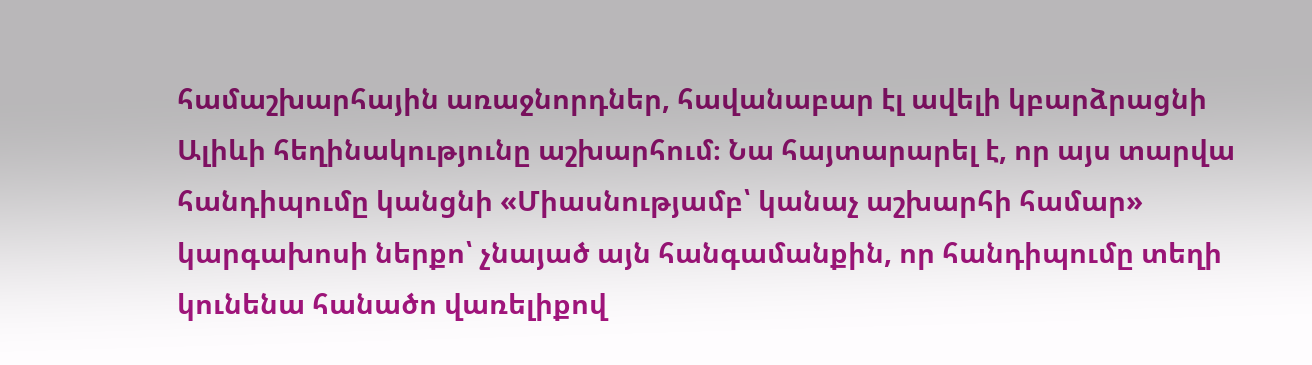համաշխարհային առաջնորդներ, հավանաբար էլ ավելի կբարձրացնի Ալիևի հեղինակությունը աշխարհում։ Նա հայտարարել է, որ այս տարվա հանդիպումը կանցնի «Միասնությամբ՝ կանաչ աշխարհի համար» կարգախոսի ներքո՝ չնայած այն հանգամանքին, որ հանդիպումը տեղի կունենա հանածո վառելիքով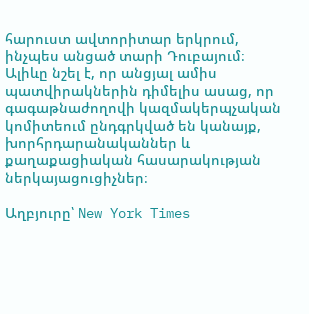հարուստ ավտորիտար երկրում, ինչպես անցած տարի Դուբայում։ Ալիևը նշել է, որ անցյալ ամիս պատվիրակներին դիմելիս ասաց, որ գագաթնաժողովի կազմակերպչական կոմիտեում ընդգրկված են կանայք, խորհրդարանականներ և քաղաքացիական հասարակության ներկայացուցիչներ։

Աղբյուրը՝ New York Times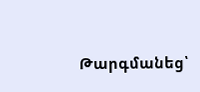Թարգմանեց՝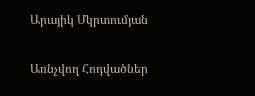Արայիկ Մկրտումյան

Առնչվող Հոդվածներ